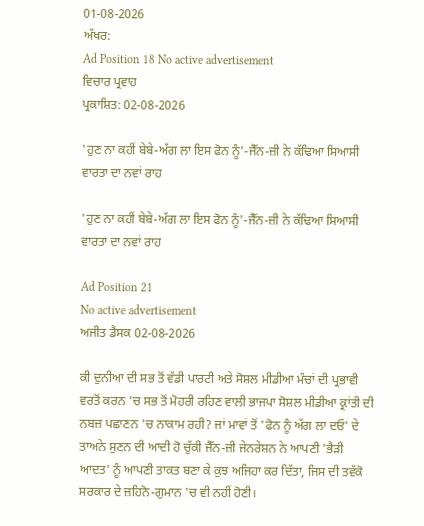01-08-2026
ਅੱਖਰ:
Ad Position 18 No active advertisement
ਵਿਚਾਰ ਪ੍ਰਵਾਹ
ਪ੍ਰਕਾਸ਼ਿਤ: 02-08-2026

'ਹੁਣ ਨਾ ਕਹੀਂ ਬੇਬੇ-ਅੱਗ ਲਾ ਇਸ ਫੋਨ ਨੂੰ'-ਜੈੱਨ-ਜ਼ੀ ਨੇ ਕੱਢਿਆ ਸਿਆਸੀ ਵਾਰਤਾ ਦਾ ਨਵਾਂ ਰਾਹ

'ਹੁਣ ਨਾ ਕਹੀਂ ਬੇਬੇ-ਅੱਗ ਲਾ ਇਸ ਫੋਨ ਨੂੰ'-ਜੈੱਨ-ਜ਼ੀ ਨੇ ਕੱਢਿਆ ਸਿਆਸੀ ਵਾਰਤਾ ਦਾ ਨਵਾਂ ਰਾਹ

Ad Position 21
No active advertisement
ਅਜੀਤ ਡੈਸਕ 02-08-2026

ਕੀ ਦੁਨੀਆ ਦੀ ਸਭ ਤੋਂ ਵੱਡੀ ਪਾਰਟੀ ਅਤੇ ਸੋਸ਼ਲ ਮੀਡੀਆ ਮੰਚਾਂ ਦੀ ਪ੍ਰਭਾਵੀ ਵਰਤੋਂ ਕਰਨ 'ਚ ਸਭ ਤੋਂ ਮੋਹਰੀ ਰਹਿਣ ਵਾਲੀ ਭਾਜਪਾ ਸੋਸ਼ਲ ਮੀਡੀਆ ਕ੍ਰਾਂਤੀ ਦੀ ਨਬਜ਼ ਪਛਾਣਨ 'ਚ ਨਾਕਾਮ ਰਹੀ? ਜਾਂ ਮਾਵਾਂ ਤੋਂ 'ਫੋਨ ਨੂੰ ਅੱਗ ਲਾ ਦਓ' ਦੇ ਤਾਅਨੇ ਸੁਣਨ ਦੀ ਆਦੀ ਹੋ ਚੁੱਕੀ ਜੈੱਨ-ਜ਼ੀ ਜੇਨਰੇਸ਼ਨ ਨੇ ਆਪਣੀ 'ਭੈੜੀ ਆਦਤ' ਨੂੰ ਆਪਣੀ ਤਾਕਤ ਬਣਾ ਕੇ ਕੁਝ ਅਜਿਹਾ ਕਰ ਦਿੱਤਾ, ਜਿਸ ਦੀ ਤਵੱਕੋ ਸਰਕਾਰ ਦੇ ਜ਼ਹਿਨੋ-ਗੁਮਾਨ 'ਚ ਵੀ ਨਹੀਂ ਹੋਣੀ।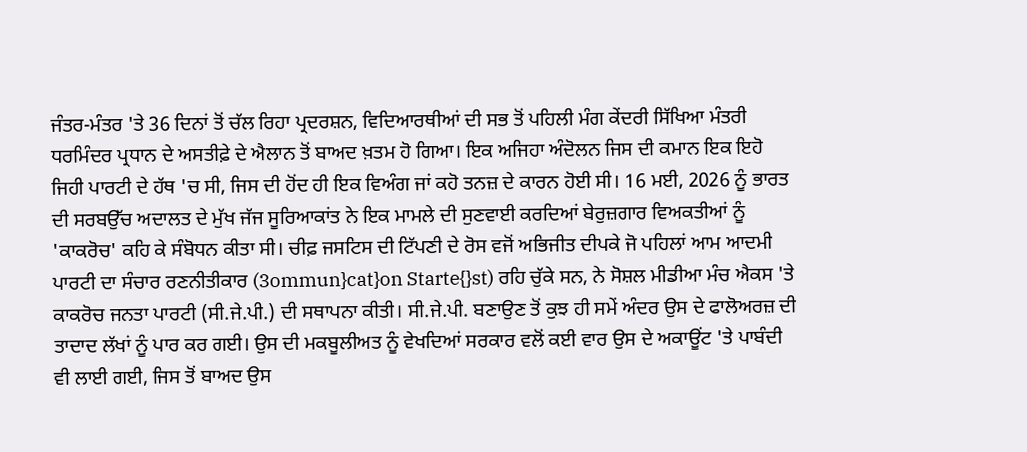ਜੰਤਰ-ਮੰਤਰ 'ਤੇ 36 ਦਿਨਾਂ ਤੋਂ ਚੱਲ ਰਿਹਾ ਪ੍ਰਦਰਸ਼ਨ, ਵਿਦਿਆਰਥੀਆਂ ਦੀ ਸਭ ਤੋਂ ਪਹਿਲੀ ਮੰਗ ਕੇਂਦਰੀ ਸਿੱਖਿਆ ਮੰਤਰੀ ਧਰਮਿੰਦਰ ਪ੍ਰਧਾਨ ਦੇ ਅਸਤੀਫ਼ੇ ਦੇ ਐਲਾਨ ਤੋਂ ਬਾਅਦ ਖ਼ਤਮ ਹੋ ਗਿਆ। ਇਕ ਅਜਿਹਾ ਅੰਦੋਲਨ ਜਿਸ ਦੀ ਕਮਾਨ ਇਕ ਇਹੋ ਜਿਹੀ ਪਾਰਟੀ ਦੇ ਹੱਥ 'ਚ ਸੀ, ਜਿਸ ਦੀ ਹੋਂਦ ਹੀ ਇਕ ਵਿਅੰਗ ਜਾਂ ਕਹੋ ਤਨਜ਼ ਦੇ ਕਾਰਨ ਹੋਈ ਸੀ। 16 ਮਈ, 2026 ਨੂੰ ਭਾਰਤ ਦੀ ਸਰਬਉੱਚ ਅਦਾਲਤ ਦੇ ਮੁੱਖ ਜੱਜ ਸੂਰਿਆਕਾਂਤ ਨੇ ਇਕ ਮਾਮਲੇ ਦੀ ਸੁਣਵਾਈ ਕਰਦਿਆਂ ਬੇਰੁਜ਼ਗਾਰ ਵਿਅਕਤੀਆਂ ਨੂੰ 'ਕਾਕਰੋਚ' ਕਹਿ ਕੇ ਸੰਬੋਧਨ ਕੀਤਾ ਸੀ। ਚੀਫ਼ ਜਸਟਿਸ ਦੀ ਟਿੱਪਣੀ ਦੇ ਰੋਸ ਵਜੋਂ ਅਭਿਜੀਤ ਦੀਪਕੇ ਜੋ ਪਹਿਲਾਂ ਆਮ ਆਦਮੀ ਪਾਰਟੀ ਦਾ ਸੰਚਾਰ ਰਣਨੀਤੀਕਾਰ (3ommun}cat}on Starte{}st) ਰਹਿ ਚੁੱਕੇ ਸਨ, ਨੇ ਸੋਸ਼ਲ ਮੀਡੀਆ ਮੰਚ ਐਕਸ 'ਤੇ ਕਾਕਰੋਚ ਜਨਤਾ ਪਾਰਟੀ (ਸੀ.ਜੇ.ਪੀ.) ਦੀ ਸਥਾਪਨਾ ਕੀਤੀ। ਸੀ.ਜੇ.ਪੀ. ਬਣਾਉਣ ਤੋਂ ਕੁਝ ਹੀ ਸਮੇਂ ਅੰਦਰ ਉਸ ਦੇ ਫਾਲੋਅਰਜ਼ ਦੀ ਤਾਦਾਦ ਲੱਖਾਂ ਨੂੰ ਪਾਰ ਕਰ ਗਈ। ਉਸ ਦੀ ਮਕਬੂਲੀਅਤ ਨੂੰ ਵੇਖਦਿਆਂ ਸਰਕਾਰ ਵਲੋਂ ਕਈ ਵਾਰ ਉਸ ਦੇ ਅਕਾਊਂਟ 'ਤੇ ਪਾਬੰਦੀ ਵੀ ਲਾਈ ਗਈ, ਜਿਸ ਤੋਂ ਬਾਅਦ ਉਸ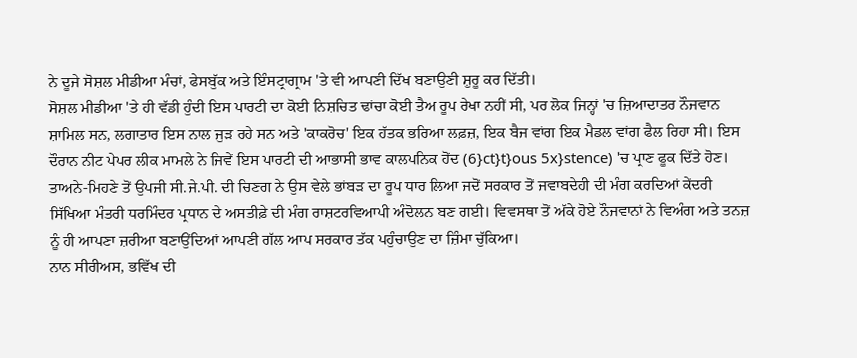ਨੇ ਦੂਜੇ ਸੋਸ਼ਲ ਮੀਡੀਆ ਮੰਚਾਂ, ਫੇਸਬੁੱਕ ਅਤੇ ਇੰਸਟ੍ਰਾਗ੍ਰਾਮ 'ਤੇ ਵੀ ਆਪਣੀ ਦਿੱਖ ਬਣਾਉਣੀ ਸ਼ੁਰੂ ਕਰ ਦਿੱਤੀ।
ਸੋਸ਼ਲ ਮੀਡੀਆ 'ਤੇ ਹੀ ਵੱਡੀ ਹੁੰਦੀ ਇਸ ਪਾਰਟੀ ਦਾ ਕੋਈ ਨਿਸ਼ਚਿਤ ਢਾਂਚਾ ਕੋਈ ਤੈਅ ਰੂਪ ਰੇਖਾ ਨਹੀਂ ਸੀ, ਪਰ ਲੋਕ ਜਿਨ੍ਹਾਂ 'ਚ ਜ਼ਿਆਦਾਤਰ ਨੌਜਵਾਨ ਸ਼ਾਮਿਲ ਸਨ, ਲਗਾਤਾਰ ਇਸ ਨਾਲ ਜੁੜ ਰਹੇ ਸਨ ਅਤੇ 'ਕਾਕਰੋਚ' ਇਕ ਹੱਤਕ ਭਰਿਆ ਲਫ਼ਜ਼, ਇਕ ਬੈਜ ਵਾਂਗ ਇਕ ਮੈਡਲ ਵਾਂਗ ਫੈਲ ਰਿਹਾ ਸੀ। ਇਸ ਦੌਰਾਨ ਨੀਟ ਪੇਪਰ ਲੀਕ ਮਾਮਲੇ ਨੇ ਜਿਵੇਂ ਇਸ ਪਾਰਟੀ ਦੀ ਆਭਾਸੀ ਭਾਵ ਕਾਲਪਨਿਕ ਹੋਂਦ (6}ct}t}ous 5x}stence) 'ਚ ਪ੍ਰਾਣ ਫੂਕ ਦਿੱਤੇ ਹੋਣ।
ਤਾਅਨੇ-ਮਿਹਣੇ ਤੋਂ ਉਪਜੀ ਸੀ.ਜੇ.ਪੀ. ਦੀ ਚਿਣਗ ਨੇ ਉਸ ਵੇਲੇ ਭਾਂਬੜ ਦਾ ਰੂਪ ਧਾਰ ਲਿਆ ਜਦੋਂ ਸਰਕਾਰ ਤੋਂ ਜਵਾਬਦੇਹੀ ਦੀ ਮੰਗ ਕਰਦਿਆਂ ਕੇਂਦਰੀ ਸਿੱਖਿਆ ਮੰਤਰੀ ਧਰਮਿੰਦਰ ਪ੍ਰਧਾਨ ਦੇ ਅਸਤੀਫ਼ੇ ਦੀ ਮੰਗ ਰਾਸ਼ਟਰਵਿਆਪੀ ਅੰਦੋਲਨ ਬਣ ਗਈ। ਵਿਵਸਥਾ ਤੋਂ ਅੱਕੇ ਹੋਏ ਨੌਜਵਾਨਾਂ ਨੇ ਵਿਅੰਗ ਅਤੇ ਤਨਜ਼ ਨੂੰ ਹੀ ਆਪਣਾ ਜ਼ਰੀਆ ਬਣਾਉਂਦਿਆਂ ਆਪਣੀ ਗੱਲ ਆਪ ਸਰਕਾਰ ਤੱਕ ਪਹੁੰਚਾਉਣ ਦਾ ਜ਼ਿੰਮਾ ਚੁੱਕਿਆ।
ਨਾਨ ਸੀਰੀਅਸ, ਭਵਿੱਖ ਦੀ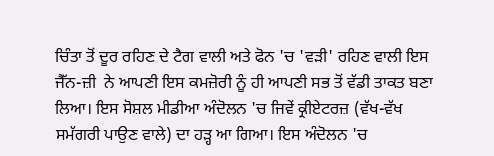ਚਿੰਤਾ ਤੋਂ ਦੂਰ ਰਹਿਣ ਦੇ ਟੈਗ ਵਾਲੀ ਅਤੇ ਫੋਨ 'ਚ 'ਵੜੀ' ਰਹਿਣ ਵਾਲੀ ਇਸ ਜੈੱਨ-ਜ਼ੀ  ਨੇ ਆਪਣੀ ਇਸ ਕਮਜ਼ੋਰੀ ਨੂੰ ਹੀ ਆਪਣੀ ਸਭ ਤੋਂ ਵੱਡੀ ਤਾਕਤ ਬਣਾ ਲਿਆ। ਇਸ ਸੋਸ਼ਲ ਮੀਡੀਆ ਅੰਦੋਲਨ 'ਚ ਜਿਵੇਂ ਕ੍ਰੀਏਟਰਜ਼ (ਵੱਖ-ਵੱਖ ਸਮੱਗਰੀ ਪਾਉਣ ਵਾਲੇ) ਦਾ ਹੜ੍ਹ ਆ ਗਿਆ। ਇਸ ਅੰਦੋਲਨ 'ਚ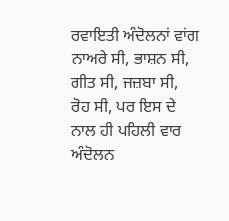ਰਵਾਇਤੀ ਅੰਦੋਲਨਾਂ ਵਾਂਗ ਨਾਅਰੇ ਸੀ, ਭਾਸ਼ਨ ਸੀ, ਗੀਤ ਸੀ, ਜਜ਼ਬਾ ਸੀ, ਰੋਹ ਸੀ, ਪਰ ਇਸ ਦੇ ਨਾਲ ਹੀ ਪਹਿਲੀ ਵਾਰ ਅੰਦੋਲਨ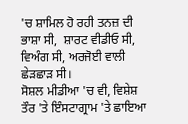'ਚ ਸ਼ਾਮਿਲ ਹੋ ਰਹੀ ਤਨਜ਼ ਦੀ ਭਾਸ਼ਾ ਸੀ,  ਸ਼ਾਰਟ ਵੀਡੀਓ ਸੀ, ਵਿਅੰਗ ਸੀ, ਅਰਜੋਈ ਵਾਲੀ ਛੇੜਛਾੜ ਸੀ।
ਸੋਸ਼ਲ ਮੀਡੀਆ 'ਚ ਵੀ, ਵਿਸ਼ੇਸ਼ ਤੌਰ 'ਤੇ ਇੰਸਟਾਗ੍ਰਾਮ 'ਤੇ ਛਾਇਆ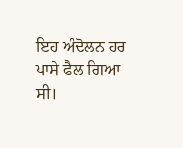ਇਹ ਅੰਦੋਲਨ ਹਰ ਪਾਸੇ ਫੈਲ ਗਿਆ ਸੀ।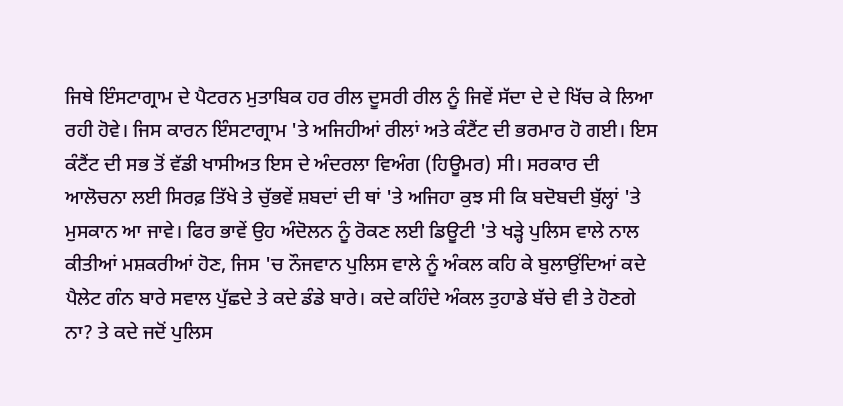ਜਿਥੇ ਇੰਸਟਾਗ੍ਰਾਮ ਦੇ ਪੈਟਰਨ ਮੁਤਾਬਿਕ ਹਰ ਰੀਲ ਦੂਸਰੀ ਰੀਲ ਨੂੰ ਜਿਵੇਂ ਸੱਦਾ ਦੇ ਦੇ ਖਿੱਚ ਕੇ ਲਿਆ ਰਹੀ ਹੋਵੇ। ਜਿਸ ਕਾਰਨ ਇੰਸਟਾਗ੍ਰਾਮ 'ਤੇ ਅਜਿਹੀਆਂ ਰੀਲਾਂ ਅਤੇ ਕੰਟੈਂਟ ਦੀ ਭਰਮਾਰ ਹੋ ਗਈ। ਇਸ ਕੰਟੈਂਟ ਦੀ ਸਭ ਤੋਂ ਵੱਡੀ ਖਾਸੀਅਤ ਇਸ ਦੇ ਅੰਦਰਲਾ ਵਿਅੰਗ (ਹਿਊਮਰ) ਸੀ। ਸਰਕਾਰ ਦੀ ਆਲੋਚਨਾ ਲਈ ਸਿਰਫ਼ ਤਿੱਖੇ ਤੇ ਚੁੱਭਵੇਂ ਸ਼ਬਦਾਂ ਦੀ ਥਾਂ 'ਤੇ ਅਜਿਹਾ ਕੁਝ ਸੀ ਕਿ ਬਦੋਬਦੀ ਬੁੱਲ੍ਹਾਂ 'ਤੇ ਮੁਸਕਾਨ ਆ ਜਾਵੇ। ਫਿਰ ਭਾਵੇਂ ਉਹ ਅੰਦੋਲਨ ਨੂੰ ਰੋਕਣ ਲਈ ਡਿਊਟੀ 'ਤੇ ਖੜ੍ਹੇ ਪੁਲਿਸ ਵਾਲੇ ਨਾਲ ਕੀਤੀਆਂ ਮਸ਼ਕਰੀਆਂ ਹੋਣ, ਜਿਸ 'ਚ ਨੌਜਵਾਨ ਪੁਲਿਸ ਵਾਲੇ ਨੂੰ ਅੰਕਲ ਕਹਿ ਕੇ ਬੁਲਾਉਂਦਿਆਂ ਕਦੇ ਪੈਲੇਟ ਗੰਨ ਬਾਰੇ ਸਵਾਲ ਪੁੱਛਦੇ ਤੇ ਕਦੇ ਡੰਡੇ ਬਾਰੇ। ਕਦੇ ਕਹਿੰਦੇ ਅੰਕਲ ਤੁਹਾਡੇ ਬੱਚੇ ਵੀ ਤੇ ਹੋਣਗੇ ਨਾ? ਤੇ ਕਦੇ ਜਦੋਂ ਪੁਲਿਸ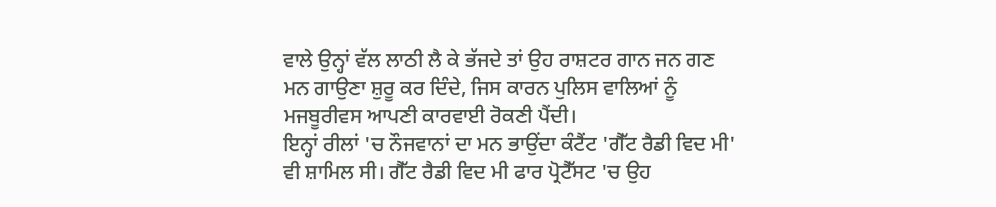ਵਾਲੇ ਉਨ੍ਹਾਂ ਵੱਲ ਲਾਠੀ ਲੈ ਕੇ ਭੱਜਦੇ ਤਾਂ ਉਹ ਰਾਸ਼ਟਰ ਗਾਨ ਜਨ ਗਣ ਮਨ ਗਾਉਣਾ ਸ਼ੁਰੂ ਕਰ ਦਿੰਦੇ, ਜਿਸ ਕਾਰਨ ਪੁਲਿਸ ਵਾਲਿਆਂ ਨੂੰ ਮਜਬੂਰੀਵਸ ਆਪਣੀ ਕਾਰਵਾਈ ਰੋਕਣੀ ਪੈਂਦੀ।
ਇਨ੍ਹਾਂ ਰੀਲਾਂ 'ਚ ਨੌਜਵਾਨਾਂ ਦਾ ਮਨ ਭਾਉਂਦਾ ਕੰਟੈਂਟ 'ਗੈੱਟ ਰੈਡੀ ਵਿਦ ਮੀ' ਵੀ ਸ਼ਾਮਿਲ ਸੀ। ਗੈੱਟ ਰੈਡੀ ਵਿਦ ਮੀ ਫਾਰ ਪ੍ਰੋਟੈੱਸਟ 'ਚ ਉਹ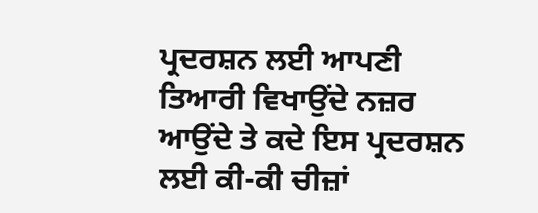ਪ੍ਰਦਰਸ਼ਨ ਲਈ ਆਪਣੀ ਤਿਆਰੀ ਵਿਖਾਉਂਦੇ ਨਜ਼ਰ ਆਉਂਦੇ ਤੇ ਕਦੇ ਇਸ ਪ੍ਰਦਰਸ਼ਨ ਲਈ ਕੀ-ਕੀ ਚੀਜ਼ਾਂ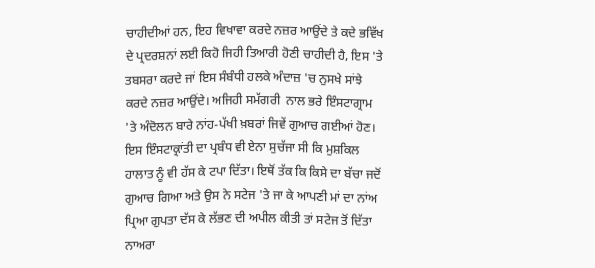ਚਾਹੀਦੀਆਂ ਹਨ, ਇਹ ਵਿਖਾਵਾ ਕਰਦੇ ਨਜ਼ਰ ਆਉਂਦੇ ਤੇ ਕਦੇ ਭਵਿੱਖ ਦੇ ਪ੍ਰਦਰਸ਼ਨਾਂ ਲਈ ਕਿਹੋ ਜਿਹੀ ਤਿਆਰੀ ਹੋਣੀ ਚਾਹੀਦੀ ਹੈ, ਇਸ 'ਤੇ ਤਬਸਰਾ ਕਰਦੇ ਜਾਂ ਇਸ ਸੰਬੰਧੀ ਹਲਕੇ ਅੰਦਾਜ਼ 'ਚ ਨੁਸਖੇ ਸਾਂਝੇ ਕਰਦੇ ਨਜ਼ਰ ਆਉਂਦੇ। ਅਜਿਹੀ ਸਮੱਗਰੀ  ਨਾਲ ਭਰੇ ਇੰਸਟਾਗ੍ਰਾਮ 'ਤੇ ਅੰਦੋਲਨ ਬਾਰੇ ਨਾਂਹ-ਪੱਖੀ ਖ਼ਬਰਾਂ ਜਿਵੇਂ ਗੁਆਚ ਗਈਆਂ ਹੋਣ।
ਇਸ ਇੰਸਟਾਕ੍ਰਾਂਤੀ ਦਾ ਪ੍ਰਬੰਧ ਵੀ ਏਨਾ ਸੁਚੱਜਾ ਸੀ ਕਿ ਮੁਸ਼ਕਿਲ ਹਾਲਾਤ ਨੂੰ ਵੀ ਹੱਸ ਕੇ ਟਪਾ ਦਿੱਤਾ। ਇਥੋਂ ਤੱਕ ਕਿ ਕਿਸੇ ਦਾ ਬੱਚਾ ਜਦੋਂ ਗੁਆਚ ਗਿਆ ਅਤੇ ਉਸ ਨੇ ਸਟੇਜ 'ਤੇ ਜਾ ਕੇ ਆਪਣੀ ਮਾਂ ਦਾ ਨਾਂਅ ਪ੍ਰਿਆ ਗੁਪਤਾ ਦੱਸ ਕੇ ਲੱਭਣ ਦੀ ਅਪੀਲ ਕੀਤੀ ਤਾਂ ਸਟੇਜ ਤੋਂ ਦਿੱਤਾ ਨਾਅਰਾ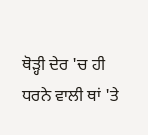ਥੋੜ੍ਹੀ ਦੇਰ 'ਚ ਹੀ ਧਰਨੇ ਵਾਲੀ ਥਾਂ 'ਤੇ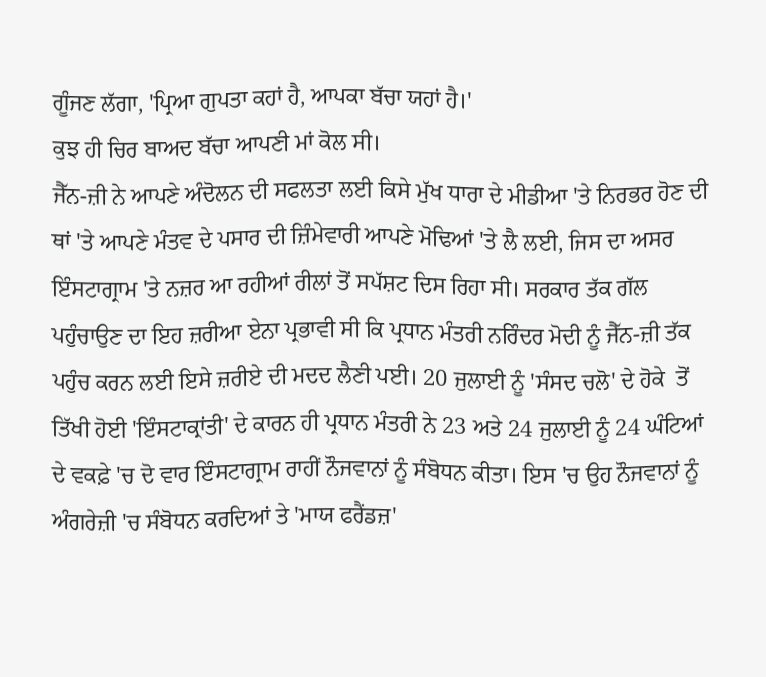ਗੂੰਜਣ ਲੱਗਾ, 'ਪ੍ਰਿਆ ਗੁਪਤਾ ਕਹਾਂ ਹੈ, ਆਪਕਾ ਬੱਚਾ ਯਹਾਂ ਹੈ।'
ਕੁਝ ਹੀ ਚਿਰ ਬਾਅਦ ਬੱਚਾ ਆਪਣੀ ਮਾਂ ਕੋਲ ਸੀ।
ਜੈੱਨ-ਜ਼ੀ ਨੇ ਆਪਣੇ ਅੰਦੋਲਨ ਦੀ ਸਫਲਤਾ ਲਈ ਕਿਸੇ ਮੁੱਖ ਧਾਰਾ ਦੇ ਮੀਡੀਆ 'ਤੇ ਨਿਰਭਰ ਹੋਣ ਦੀ ਥਾਂ 'ਤੇ ਆਪਣੇ ਮੰਤਵ ਦੇ ਪਸਾਰ ਦੀ ਜ਼ਿੰਮੇਵਾਰੀ ਆਪਣੇ ਮੋਢਿਆਂ 'ਤੇ ਲੈ ਲਈ, ਜਿਸ ਦਾ ਅਸਰ ਇੰਸਟਾਗ੍ਰਾਮ 'ਤੇ ਨਜ਼ਰ ਆ ਰਹੀਆਂ ਰੀਲਾਂ ਤੋਂ ਸਪੱਸ਼ਟ ਦਿਸ ਰਿਹਾ ਸੀ। ਸਰਕਾਰ ਤੱਕ ਗੱਲ ਪਹੁੰਚਾਉਣ ਦਾ ਇਹ ਜ਼ਰੀਆ ਏਨਾ ਪ੍ਰਭਾਵੀ ਸੀ ਕਿ ਪ੍ਰਧਾਨ ਮੰਤਰੀ ਨਰਿੰਦਰ ਮੋਦੀ ਨੂੰ ਜੈੱਨ-ਜ਼ੀ ਤੱਕ ਪਹੁੰਚ ਕਰਨ ਲਈ ਇਸੇ ਜ਼ਰੀਏ ਦੀ ਮਦਦ ਲੈਣੀ ਪਈ। 20 ਜੁਲਾਈ ਨੂੰ 'ਸੰਸਦ ਚਲੋ' ਦੇ ਹੋਕੇ  ਤੋਂ ਤਿੱਖੀ ਹੋਈ 'ਇੰਸਟਾਕ੍ਰਾਂਤੀ' ਦੇ ਕਾਰਨ ਹੀ ਪ੍ਰਧਾਨ ਮੰਤਰੀ ਨੇ 23 ਅਤੇ 24 ਜੁਲਾਈ ਨੂੰ 24 ਘੰਟਿਆਂ ਦੇ ਵਕਫ਼ੇ 'ਚ ਦੋ ਵਾਰ ਇੰਸਟਾਗ੍ਰਾਮ ਰਾਹੀਂ ਨੌਜਵਾਨਾਂ ਨੂੰ ਸੰਬੋਧਨ ਕੀਤਾ। ਇਸ 'ਚ ਉਹ ਨੌਜਵਾਨਾਂ ਨੂੰ ਅੰਗਰੇਜ਼ੀ 'ਚ ਸੰਬੋਧਨ ਕਰਦਿਆਂ ਤੇ 'ਮਾਯ ਫਰੈਂਡਜ਼'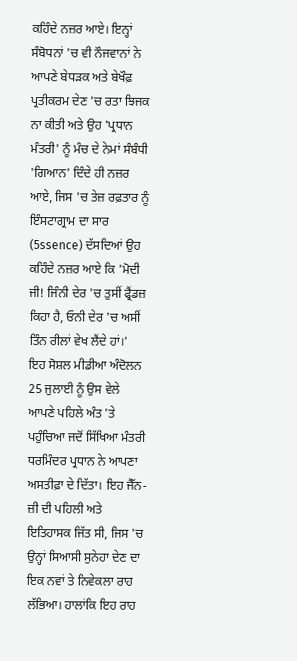ਕਹਿੰਦੇ ਨਜ਼ਰ ਆਏ। ਇਨ੍ਹਾਂ ਸੰਬੋਧਨਾਂ 'ਚ ਵੀ ਨੌਜਵਾਨਾਂ ਨੇ ਆਪਣੇ ਬੇਧੜਕ ਅਤੇ ਬੇਖੌਫ਼ ਪ੍ਰਤੀਕਰਮ ਦੇਣ 'ਚ ਰਤਾ ਝਿਜਕ ਨਾ ਕੀਤੀ ਅਤੇ ਉਹ 'ਪ੍ਰਧਾਨ ਮੰਤਰੀ' ਨੂੰ ਮੰਚ ਦੇ ਨੇਮਾਂ ਸੰਬੰਧੀ 'ਗਿਆਨ' ਦਿੰਦੇ ਹੀ ਨਜ਼ਰ ਆਏ, ਜਿਸ 'ਚ ਤੇਜ਼ ਰਫ਼ਤਾਰ ਨੂੰ ਇੰਸਟਾਗ੍ਰਾਮ ਦਾ ਸਾਰ (5ssence) ਦੱਸਦਿਆਂ ਉਹ ਕਹਿੰਦੇ ਨਜ਼ਰ ਆਏ ਕਿ 'ਮੋਦੀ ਜੀ! ਜਿੰਨੀ ਦੇਰ 'ਚ ਤੁਸੀਂ ਫ੍ਰੈਂਡਜ਼ ਕਿਹਾ ਹੈ, ਓਨੀ ਦੇਰ 'ਚ ਅਸੀਂ ਤਿੰਨ ਰੀਲਾਂ ਵੇਖ ਲੈਂਦੇ ਹਾਂ।'
ਇਹ ਸੋਸ਼ਲ ਮੀਡੀਆ ਅੰਦੋਲਨ 25 ਜੁਲਾਈ ਨੂੰ ਉਸ ਵੇਲੇ ਆਪਣੇ ਪਹਿਲੇ ਅੰਤ 'ਤੇ ਪਹੁੰਚਿਆ ਜਦੋਂ ਸਿੱਖਿਆ ਮੰਤਰੀ ਧਰਮਿੰਦਰ ਪ੍ਰਧਾਨ ਨੇ ਆਪਣਾ ਅਸਤੀਫ਼ਾ ਦੇ ਦਿੱਤਾ। ਇਹ ਜੈੱਨ-ਜ਼ੀ ਦੀ ਪਹਿਲੀ ਅਤੇ ਇਤਿਹਾਸਕ ਜਿੱਤ ਸੀ, ਜਿਸ 'ਚ ਉਨ੍ਹਾਂ ਸਿਆਸੀ ਸੁਨੇਹਾ ਦੇਣ ਦਾ ਇਕ ਨਵਾਂ ਤੇ ਨਿਵੇਕਲਾ ਰਾਹ ਲੱਭਿਆ। ਹਾਲਾਂਕਿ ਇਹ ਰਾਹ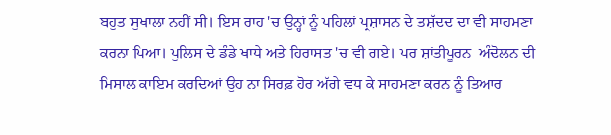ਬਹੁਤ ਸੁਖਾਲਾ ਨਹੀਂ ਸੀ। ਇਸ ਰਾਹ 'ਚ ਉਨ੍ਹਾਂ ਨੂੰ ਪਹਿਲਾਂ ਪ੍ਰਸ਼ਾਸਨ ਦੇ ਤਸ਼ੱਦਦ ਦਾ ਵੀ ਸਾਹਮਣਾ ਕਰਨਾ ਪਿਆ। ਪੁਲਿਸ ਦੇ ਡੰਡੇ ਖਾਧੇ ਅਤੇ ਹਿਰਾਸਤ 'ਚ ਵੀ ਗਏ। ਪਰ ਸ਼ਾਂਤੀਪੂਰਨ  ਅੰਦੋਲਨ ਦੀ ਮਿਸਾਲ ਕਾਇਮ ਕਰਦਿਆਂ ਉਹ ਨਾ ਸਿਰਫ਼ ਹੋਰ ਅੱਗੇ ਵਧ ਕੇ ਸਾਹਮਣਾ ਕਰਨ ਨੂੰ ਤਿਆਰ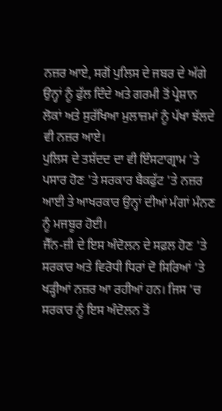ਨਜ਼ਰ ਆਏ, ਸਗੋਂ ਪੁਲਿਸ ਦੇ ਜਬਰ ਦੇ ਅੱਗੇ ਉਨ੍ਹਾਂ ਨੂੰ ਫੁੱਲ ਦਿੰਦੇ ਅਤੇ ਗਰਮੀ ਤੋਂ ਪ੍ਰੇਸ਼ਾਨ ਲੋਕਾਂ ਅਤੇ ਸੁਰੱਖਿਆ ਮੁਲਾਜ਼ਮਾਂ ਨੂੰ ਪੱਖਾ ਝੱਲਦੇ ਵੀ ਨਜ਼ਰ ਆਏ।
ਪੁਲਿਸ ਦੇ ਤਸ਼ੱਦਦ ਦਾ ਵੀ ਇੰਸਟਾਗ੍ਰਾਮ 'ਤੇ ਪਸਾਰ ਹੋਣ 'ਤੇ ਸਰਕਾਰ ਬੈਕਫੁੱਟ 'ਤੇ ਨਜ਼ਰ ਆਈ ਤੇ ਆਖਰਕਾਰ ਉਨ੍ਹਾਂ ਦੀਆਂ ਮੰਗਾਂ ਮੰਨਣ ਨੂੰ ਮਜਬੂਰ ਹੋਈ।
ਜੈੱਨ-ਜ਼ੀ ਦੇ ਇਸ ਅੰਦੋਲਨ ਦੇ ਸਫ਼ਲ ਹੋਣ 'ਤੇ ਸਰਕਾਰ ਅਤੇ ਵਿਰੋਧੀ ਧਿਰਾਂ ਦੋ ਸਿਰਿਆਂ 'ਤੇ ਖੜ੍ਹੀਆਂ ਨਜ਼ਰ ਆ ਰਹੀਆਂ ਹਨ। ਜਿਸ 'ਚ ਸਰਕਾਰ ਨੂੰ ਇਸ ਅੰਦੋਲਨ ਤੋਂ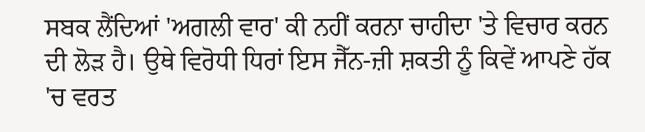ਸਬਕ ਲੈਂਦਿਆਂ 'ਅਗਲੀ ਵਾਰ' ਕੀ ਨਹੀਂ ਕਰਨਾ ਚਾਹੀਦਾ 'ਤੇ ਵਿਚਾਰ ਕਰਨ ਦੀ ਲੋੜ ਹੈ। ਉਥੇ ਵਿਰੋਧੀ ਧਿਰਾਂ ਇਸ ਜੈੱਨ-ਜ਼ੀ ਸ਼ਕਤੀ ਨੂੰ ਕਿਵੇਂ ਆਪਣੇ ਹੱਕ 'ਚ ਵਰਤ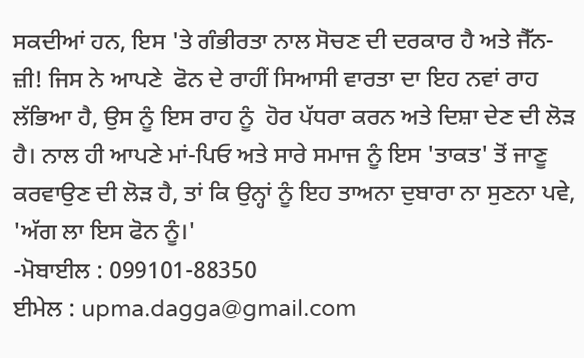ਸਕਦੀਆਂ ਹਨ, ਇਸ 'ਤੇ ਗੰਭੀਰਤਾ ਨਾਲ ਸੋਚਣ ਦੀ ਦਰਕਾਰ ਹੈ ਅਤੇ ਜੈੱਨ-ਜ਼ੀ! ਜਿਸ ਨੇ ਆਪਣੇ  ਫੋਨ ਦੇ ਰਾਹੀਂ ਸਿਆਸੀ ਵਾਰਤਾ ਦਾ ਇਹ ਨਵਾਂ ਰਾਹ ਲੱਭਿਆ ਹੈ, ਉਸ ਨੂੰ ਇਸ ਰਾਹ ਨੂੰ  ਹੋਰ ਪੱਧਰਾ ਕਰਨ ਅਤੇ ਦਿਸ਼ਾ ਦੇਣ ਦੀ ਲੋੜ ਹੈ। ਨਾਲ ਹੀ ਆਪਣੇ ਮਾਂ-ਪਿਓ ਅਤੇ ਸਾਰੇ ਸਮਾਜ ਨੂੰ ਇਸ 'ਤਾਕਤ' ਤੋਂ ਜਾਣੂ ਕਰਵਾਉਣ ਦੀ ਲੋੜ ਹੈ, ਤਾਂ ਕਿ ਉਨ੍ਹਾਂ ਨੂੰ ਇਹ ਤਾਅਨਾ ਦੁਬਾਰਾ ਨਾ ਸੁਣਨਾ ਪਵੇ, 'ਅੱਗ ਲਾ ਇਸ ਫੋਨ ਨੂੰ।'
-ਮੋਬਾਈਲ : 099101-88350
ਈਮੇਲ : upma.dagga@gmail.com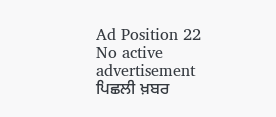Ad Position 22
No active advertisement
ਪਿਛਲੀ ਖ਼ਬਰ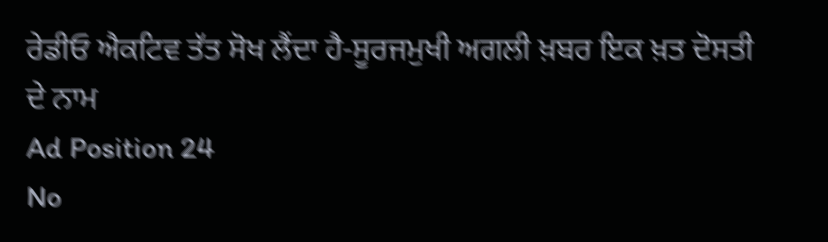ਰੇਡੀਓ ਐਕਟਿਵ ਤੱਤ ਸੋਖ ਲੈਂਦਾ ਹੈ-ਸੂਰਜਮੁਖੀ ਅਗਲੀ ਖ਼ਬਰ ਇਕ ਖ਼ਤ ਦੋਸਤੀ ਦੇ ਨਾਮ
Ad Position 24
No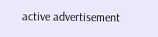active advertisement